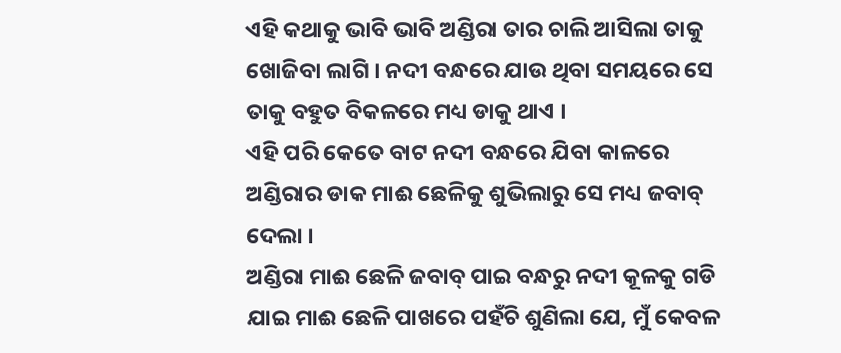ଏହି କଥାକୁ ଭାବି ଭାବି ଅଣ୍ଡିରା ତାର ଚାଲି ଆସିଲା ତାକୁ ଖୋଜିବା ଲାଗି । ନଦୀ ବନ୍ଧରେ ଯାଉ ଥିବା ସମୟରେ ସେ ତାକୁ ବହୁତ ବିକଳରେ ମଧ୍ୟ ଡାକୁ ଥାଏ ।
ଏହି ପରି କେତେ ବାଟ ନଦୀ ବନ୍ଧରେ ଯିବା କାଳରେ ଅଣ୍ଡିରାର ଡାକ ମାଈ ଛେଳିକୁ ଶୁଭିଲାରୁ ସେ ମଧ୍ୟ ଜବାବ୍ ଦେଲା ।
ଅଣ୍ଡିରା ମାଈ ଛେଳି ଜବାବ୍ ପାଇ ବନ୍ଧରୁ ନଦୀ କୂଳକୁ ଗଡି ଯାଇ ମାଈ ଛେଳି ପାଖରେ ପହଁଚି ଶୁଣିଲା ଯେ, ମୁଁ କେବଳ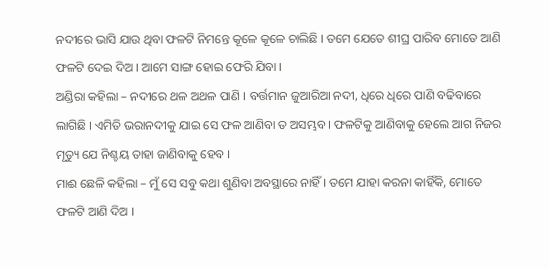ନଦୀରେ ଭାସି ଯାଉ ଥିବା ଫଳଟି ନିମନ୍ତେ କୂଳେ କୂଳେ ଚାଲିଛି । ତମେ ଯେତେ ଶୀଘ୍ର ପାରିବ ମୋତେ ଆଣି ଫଳଟି ଦେଇ ଦିଅ । ଆମେ ସାଙ୍ଗ ହୋଇ ଫେରି ଯିବା ।
ଅଣ୍ଡିରା କହିଲା – ନଦୀରେ ଥଳ ଅଥଳ ପାଣି । ବର୍ତ୍ତମାନ ଜୁଆରିଆ ନଦୀ, ଧିରେ ଧିରେ ପାଣି ବଢିବାରେ ଲାଗିଛି । ଏମିତି ଭରାନଦୀକୁ ଯାଇ ସେ ଫଳ ଆଣିବା ତ ଅସମ୍ଭବ । ଫଳଟିକୁ ଆଣିବାକୁ ହେଲେ ଆଗ ନିଜର ମୃତ୍ୟୁ ଯେ ନିଶ୍ଚୟ ତାହା ଜାଣିବାକୁ ହେବ ।
ମାଈ ଛେଳି କହିଲା – ମୁଁ ସେ ସବୁ କଥା ଶୁଣିବା ଅବସ୍ଥାରେ ନାହିଁ । ତମେ ଯାହା କରନା କାହିଁକି, ମୋତେ ଫଳଟି ଆଣି ଦିଅ ।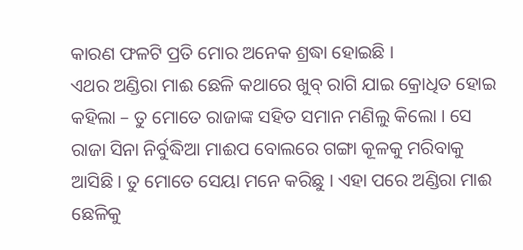କାରଣ ଫଳଟି ପ୍ରତି ମୋର ଅନେକ ଶ୍ରଦ୍ଧା ହୋଇଛି ।
ଏଥର ଅଣ୍ଡିରା ମାଈ ଛେଳି କଥାରେ ଖୁବ୍ ରାଗି ଯାଇ କ୍ରୋଧିତ ହୋଇ କହିଲା – ତୁ ମୋତେ ରାଜାଙ୍କ ସହିତ ସମାନ ମଣିଲୁ କିଲୋ । ସେ ରାଜା ସିନା ନିର୍ବୁଦ୍ଧିଆ ମାଈପ ବୋଲରେ ଗଙ୍ଗା କୂଳକୁ ମରିବାକୁ ଆସିଛି । ତୁ ମୋତେ ସେୟା ମନେ କରିଛୁ । ଏହା ପରେ ଅଣ୍ଡିରା ମାଈ ଛେଳିକୁ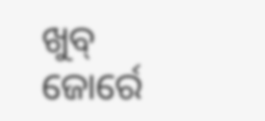ଖୁବ୍ ଜୋର୍ରେ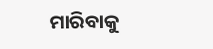ମାରିବାକୁ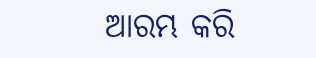ଆରମ୍ଭ କରି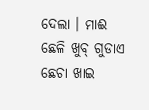ଦେଲା । ମାଈ ଛେଳି ଖୁବ୍ ଗୁଡାଏ ଛେଚା ଖାଇ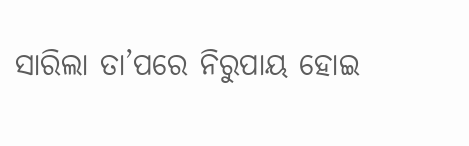ସାରିଲା ତା’ପରେ ନିରୁପାୟ ହୋଇ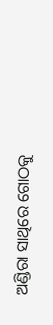ଅଣ୍ଡିରା ସାଥିରେ ଗୋଠକୁ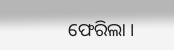ଫେରିଲା ।